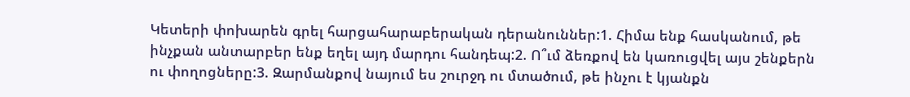Կետերի փոխարեն գրել հարցահարաբերական դերանուններ:1. Հիմա ենք հասկանում, թե ինչքան անտարբեր ենք եղել այդ մարդու հանդեպ:2. Ո՞ւմ ձեռքով են կառուցվել այս շենքերն ու փողոցները:3. Զարմանքով նայում ես շուրջդ ու մտածում, թե ինչու է կյանքն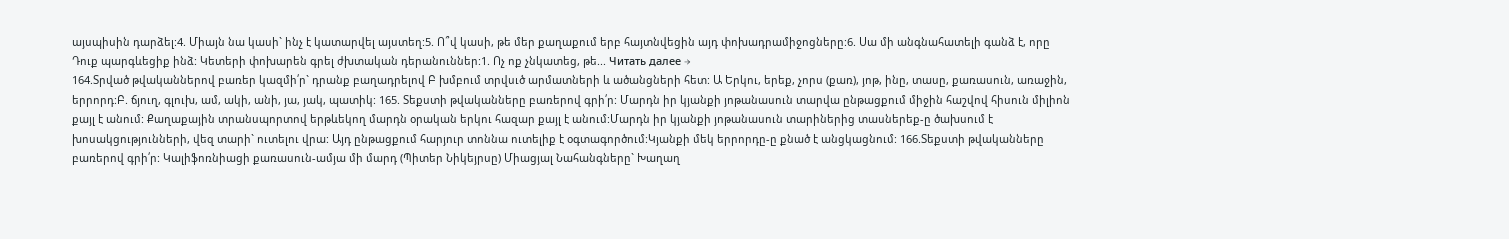այսպիսին դարձել:4. Միայն նա կասի` ինչ է կատարվել այստեղ:5. Ո՞վ կասի, թե մեր քաղաքում երբ հայտնվեցին այդ փոխադրամիջոցները:6. Սա մի անգնահատելի գանձ է, որը Դուք պարգևեցիք ինձ: Կետերի փոխարեն գրել ժխտական դերանուններ:1. Ոչ ոք չնկատեց, թե... Читать далее →
164.Տրված թվականներով բառեր կազմի՛ր` դրանք բաղադրելով Բ խմբում տրվսւծ արմատների և ածանցների հետ: Ա Երկու, երեք, չորս (քառ), յոթ, ինը, տասը, քառասուն, առաջին, երրորդ:Բ. ճյուղ, գլուխ, ամ, ակի, անի, յա, յակ, պատիկ: 165. Տեքստի թվականները բառերով գրի՛ր: Մարդն իր կյանքի յոթանասուն տարվա ընթացքում միջին հաշվով հիսուն միլիոն քայլ է անում: Քաղաքային տրանսպորտով երթևեկող մարդն օրական երկու հազար քայլ է անում:Մարդն իր կյանքի յոթանասուն տարիներից տասներեք-ը ծախսում է խոսակցությունների, վեզ տարի` ուտելու վրա: Այդ ընթացքում հարյուր տոննա ուտելիք է օգտագործում:Կյանքի մեկ երրորդը-ը քնած է անցկացնում: 166.Տեքստի թվականները բառերով գրի՛ր: Կալիֆոռնիացի քառասուն-ամյա մի մարդ (Պիտեր Նիկեյրսը) Միացյալ Նահանգները` Խաղաղ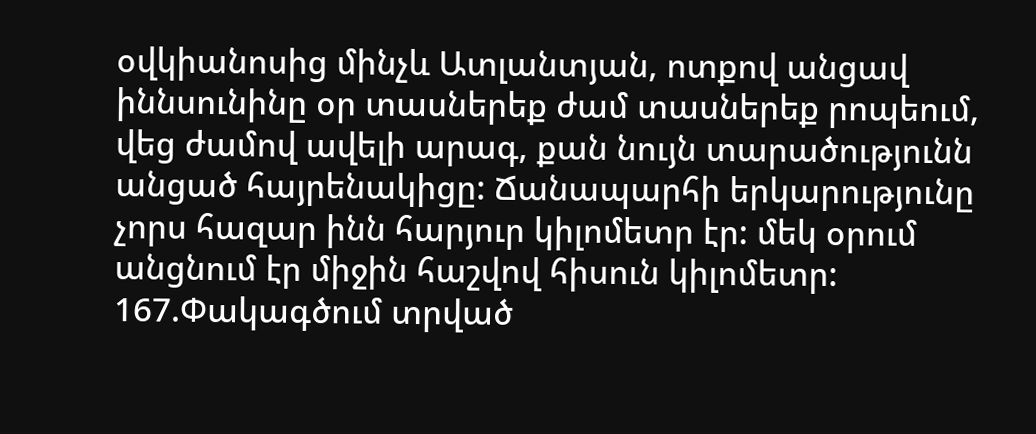օվկիանոսից մինչև Ատլանտյան, ոտքով անցավ իննսունինը օր տասներեք ժամ տասներեք րոպեում, վեց ժամով ավելի արագ, քան նույն տարածությունն անցած հայրենակիցը: Ճանապարհի երկարությունը չորս հազար ինն հարյուր կիլոմետր էր: մեկ օրում անցնում էր միջին հաշվով հիսուն կիլոմետր: 167.Փակագծում տրված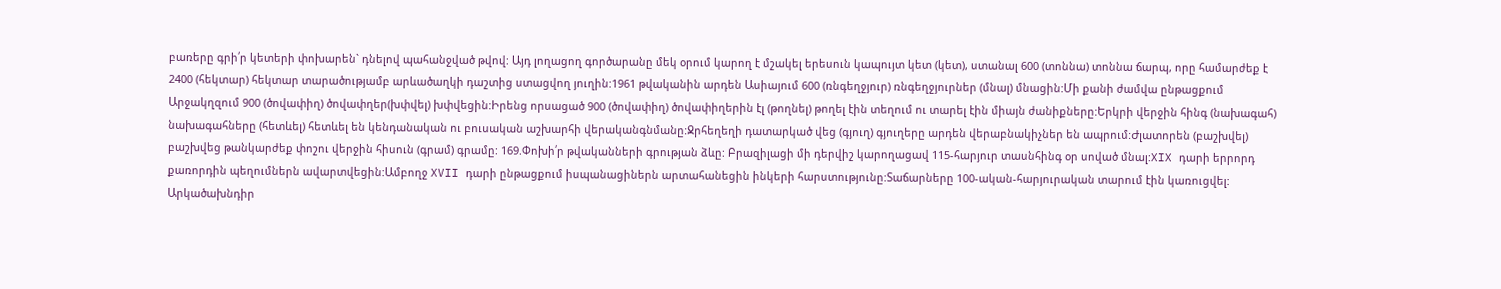բառերը գրի՛ր կետերի փոխարեն` դնելով պահանջված թվով: Այդ լողացող գործարանը մեկ օրում կարող է մշակել երեսուն կապույտ կետ (կետ), ստանալ 600 (տոննա) տոննա ճարպ, որը համարժեք է 2400 (հեկտար) հեկտար տարածությամբ արևածաղկի դաշտից ստացվող յուղին:1961 թվականին արդեն Ասիայում 600 (ռնգեղջյուր) ռնգեղջյուրներ (մնալ) մնացին:Մի քանի ժամվա ընթացքում Արջակղզում 900 (ծովափիղ) ծովափղեր(խփվել) խփվեցին:Իրենց որսացած 900 (ծովափիղ) ծովափիղերին էլ (թողնել) թողել էին տեղում ու տարել էին միայն ժանիքները:Երկրի վերջին հինգ (նախագահ) նախագահները (հետևել) հետևել են կենդանական ու բուսական աշխարհի վերականգնմանը:Ջրհեղեղի դատարկած վեց (գյուղ) գյուղերը արդեն վերաբնակիչներ են ապրում:Ժլատորեն (բաշխվել) բաշխվեց թանկարժեք փոշու վերջին հիսուն (գրամ) գրամը: 169.Փոխի՛ր թվականների գրության ձևը: Բրազիլացի մի դերվիշ կարողացավ 115-հարյուր տասնհինգ օր սոված մնալ:XIX դարի երրորդ քառորդին պեղումներն ավարտվեցին:Ամբողջ XVII դարի ընթացքում իսպանացիներն արտահանեցին ինկերի հարստությունը:Տաճարները 100-ական-հարյուրական տարում էին կառուցվել: Արկածախնդիր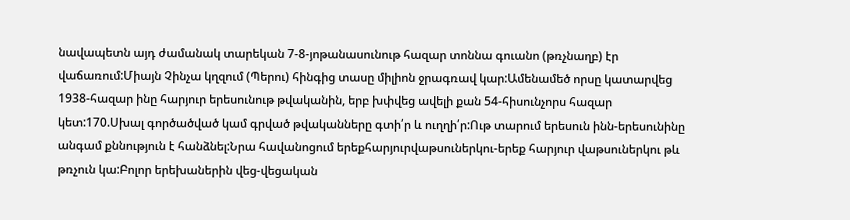նավապետն այդ ժամանակ տարեկան 7-8-յոթանասունութ հազար տոննա գուանո (թռչնաղբ) էր վաճառում:Միայն Չինչա կղզում (Պերու) հինգից տասը միլիոն ջրագռավ կար:Ամենամեծ որսը կատարվեց 1938-հազար ինը հարյուր երեսունութ թվականին, երբ խփվեց ավելի քան 54-հիսունչորս հազար կետ:170.Սխալ գործածված կամ գրված թվականները գտի՛ր և ուղղի՛ր:Ութ տարում երեսուն ինն-երեսունինը անգամ քննություն է հանձնել:Նրա հավանոցում երեքհարյուրվաթսուներկու-երեք հարյուր վաթսուներկու թև թռչուն կա:Բոլոր երեխաներին վեց-վեցական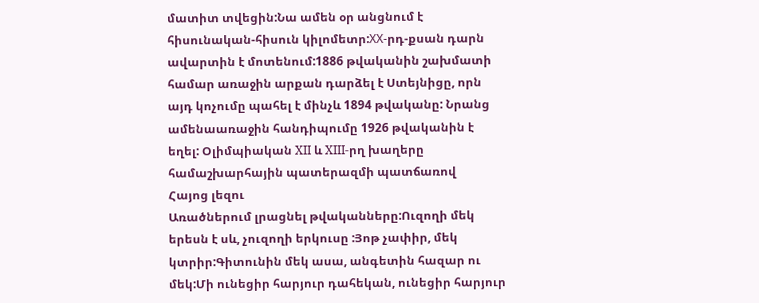մատիտ տվեցին:Նա ամեն օր անցնում է հիսունական-հիսուն կիլոմետր:ХХ-րդ-քսան դարն ավարտին է մոտենում:1886 թվականին շախմատի համար առաջին արքան դարձել է Ստեյնիցը, որն այդ կոչումը պահել է մինչև 1894 թվականը: Նրանց ամենաառաջին հանդիպումը 1926 թվականին է եղել: Օլիմպիական XII և XIII-րղ խաղերը համաշխարհային պատերազմի պատճառով
Հայոց լեզու
Առածներում լրացնել թվականները:Ուզողի մեկ երեսն է սև, չուզողի երկուսը :Յոթ չափիր, մեկ կտրիր:Գիտունին մեկ ասա, անգետին հազար ու մեկ:Մի ունեցիր հարյուր դահեկան, ունեցիր հարյուր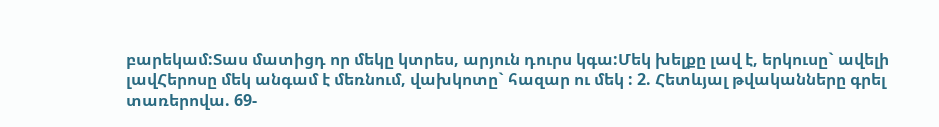բարեկամ:Տաս մատիցդ որ մեկը կտրես, արյուն դուրս կգա:Մեկ խելքը լավ է, երկուսը` ավելի լավՀերոսը մեկ անգամ է մեռնում, վախկոտը` հազար ու մեկ : 2. Հետևյալ թվականները գրել տառերովա. 69-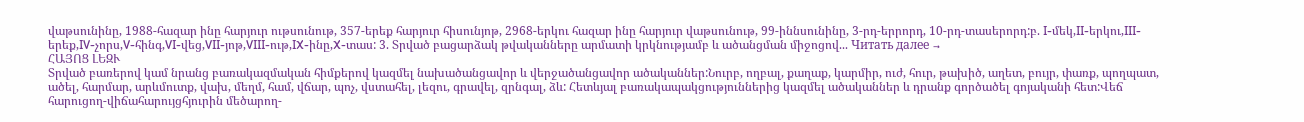վաթսունինը, 1988-հազար ինը հարյուր ութսունութ, 357-երեք հարյուր հիսունյոթ, 2968-երկու հազար ինը հարյուր վաթսունութ, 99-իննսունինը, 3-րդ-երրորդ, 10-րդ-տասերորդ:բ. I-մեկ,II-երկու,III-երեք,IV-չորս,V-հինգ,VI-վեց,VII-յոթ,VIII-ութ,IX-ինը,X-տաս: 3. Տրված բացարձակ թվականները արմատի կրկնությամբ և ածանցման միջոցով... Читать далее →
ՀԱՅՈՑ ԼԵԶՒ
Տրված բառերով կամ նրանց բառակազմական հիմքերով կազմել նախածանցավոր և վերջածանցավոր ածականներ:Նուրբ, ողբալ, քաղաք, կարմիր, ուժ, հուր, թախիծ, աղետ, բույր, փառք, պողպատ, ածել, հարմար, արևմուտք, վախ, մեղմ, համ, վճար, պոչ, վստահել, լեզու, գրավել, զրնգալ, ձև: Հետևյալ բառակապակցություններից կազմել ածականներ և դրանք գործածել գոյականի հետ:Վեճ հարուցող-վիճահարույցհյուրին մեծարող-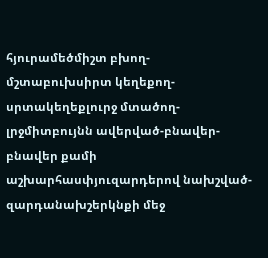հյուրամեծմիշտ բխող-մշտաբուխսիրտ կեղեքող-սրտակեղեքլուրջ մտածող-լրջմիտբույնն ավերված-բնավեր-բնավեր քամի աշխարհասփյուզարդերով նախշված-զարդանախշերկնքի մեջ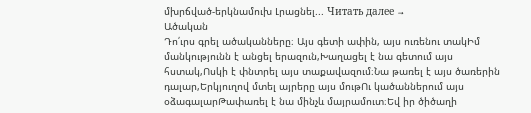մխրճված-երկնամուխ Լրացնել... Читать далее →
Ածական
Դո՛ւրս գրել ածականները։ Այս գետի ափին, այս ուռենու տակԻմ մանկությունն է անցել երազուն,Խաղացել է նա գետում այս հստակ,Ոսկի է փնտրել այս տաքավազում։Նա թառել է այս ծառերին դալար,Երկյուղով մտել այրերը այս մութՈւ կածաններում այս օձագալարԹափառել է նա մինչև մայրամուտ։Եվ իր ծիծաղի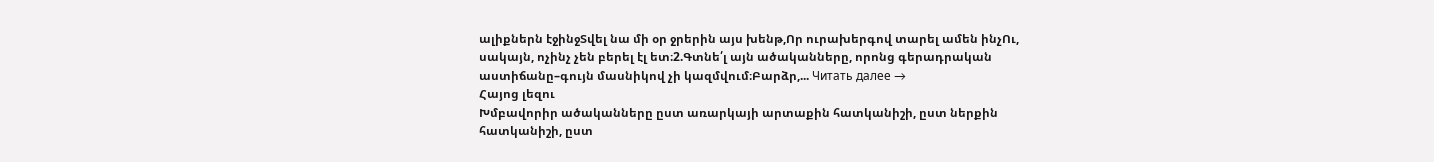ալիքներն էջինջՏվել նա մի օր ջրերին այս խենթ,Որ ուրախերգով տարել ամեն ինչՈւ, սակայն, ոչինչ չեն բերել էլ ետ։2.Գտնե՛լ այն ածականները, որոնց գերադրական աստիճանը–գույն մասնիկով չի կազմվում։Բարձր,... Читать далее →
Հայոց լեզու
Խմբավորիր ածականները ըստ առարկայի արտաքին հատկանիշի, ըստ ներքին հատկանիշի, ըստ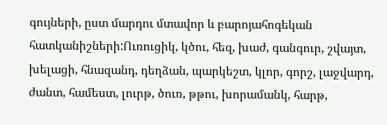գույների, ըստ մարդու մտավոր և բարոյահոգեկան հատկանիշների:Ուռուցիկ, կծու, հեզ, խաժ, գանգուր, շվայտ, խելացի, հնազանդ, դեղձան, պարկեշտ, կլոր, գորշ, լաջվարդ, ժանտ, համեստ, լուրթ, ծուռ, թթու, խորամանկ, հարթ,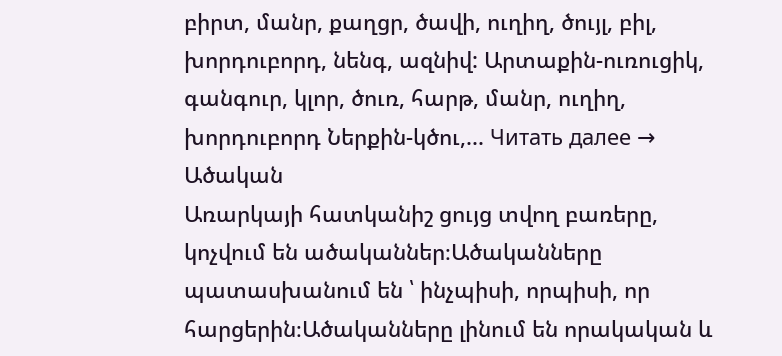բիրտ, մանր, քաղցր, ծավի, ուղիղ, ծույլ, բիլ, խորդուբորդ, նենգ, ազնիվ: Արտաքին-ուռուցիկ, գանգուր, կլոր, ծուռ, հարթ, մանր, ուղիղ, խորդուբորդ Ներքին-կծու,... Читать далее →
Ածական
Առարկայի հատկանիշ ցույց տվող բառերը, կոչվում են ածականներ։Ածականները պատասխանում են ՝ ինչպիսի, որպիսի, որ հարցերին։Ածականները լինում են որակական և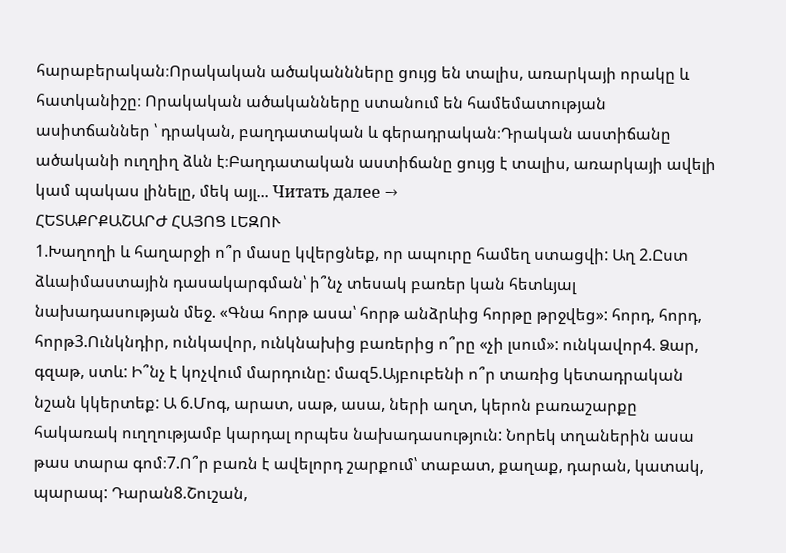հարաբերական։Որակական ածականնները ցույց են տալիս, առարկայի որակը և հատկանիշը։ Որակական ածականները ստանում են համեմատության ասիտճաններ ՝ դրական, բաղդատական և գերադրական։Դրական աստիճանը ածականի ուղղիղ ձևն է։Բաղդատական աստիճանը ցույց է տալիս, առարկայի ավելի կամ պակաս լինելը, մեկ այլ... Читать далее →
ՀԵՏԱՔՐՔԱՇԱՐԺ ՀԱՅՈՑ ԼԵԶՈՒ
1.Խաղողի և հաղարջի ո՞ր մասը կվերցնեք, որ ապուրը համեղ ստացվի: Աղ 2.Ըստ ձևաիմաստային դասակարգման՝ ի՞նչ տեսակ բառեր կան հետևյալ նախադասության մեջ. «Գնա հորթ ասա՝ հորթ անձրևից հորթը թրջվեց»: հորդ, հորդ, հորթ3.Ունկնդիր, ունկավոր, ունկնախից բառերից ո՞րը «չի լսում»: ունկավոր4. Ձար, գզաթ, ստև: Ի՞նչ է կոչվում մարդունը: մազ5.Այբուբենի ո՞ր տառից կետադրական նշան կկերտեք: Ա 6.Մոգ, արատ, սաթ, ասա, ների աղտ, կերոն բառաշարքը հակառակ ուղղությամբ կարդալ որպես նախադասություն: Նորեկ տղաներին ասա թաս տարա գոմ։7.Ո՞ր բառն է ավելորդ շարքում՝ տաբատ, քաղաք, դարան, կատակ, պարապ: Դարան8.Շուշան,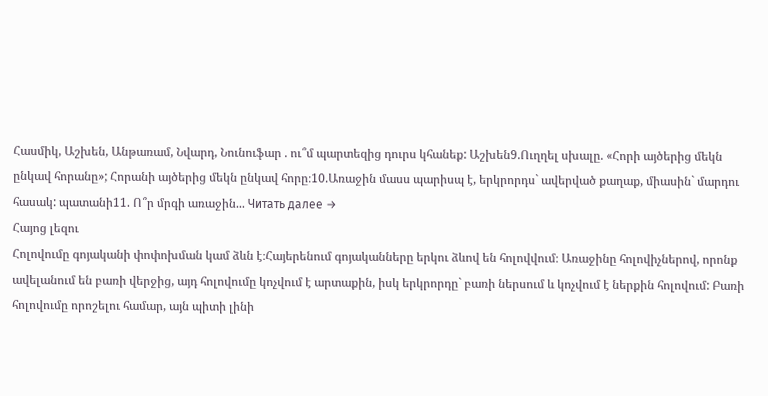Հասմիկ, Աշխեն, Անթառամ, Նվարդ, Նունուֆար . ու՞մ պարտեզից դուրս կհանեք: Աշխեն9.Ուղղել սխալը. «Հորի այծերից մեկն ընկավ հորանը»; Հորանի այծերից մեկն ընկավ հորը։10.Առաջին մասս պարիսպ է, երկրորդս` ավերված քաղաք, միասին` մարդու հասակ: պատանի11. Ո՞ր մրգի առաջին... Читать далее →
Հայոց լեզու
Հոլովումը գոյականի փոփոխման կամ ձևն է։Հայերենում գոյականները երկու ձևով են հոլովվում։ Առաջինը հոլովիչներով, որոնք ավելանում են բառի վերջից, այդ հոլովումը կոչվում է արտաքին, իսկ երկրորդը` բառի ներսում և կոչվում է ներքին հոլովում: Բառի հոլովումը որոշելու համար, այն պիտի լինի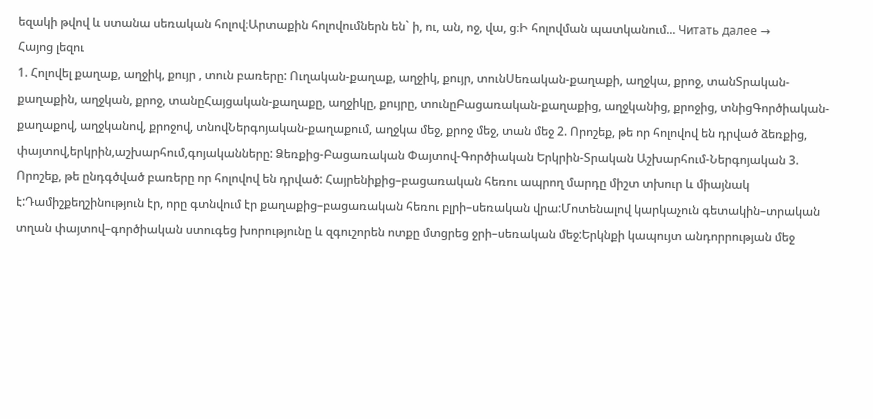եզակի թվով և ստանա սեռական հոլով։Արտաքին հոլովումներն են` ի, ու, ան, ոջ, վա, ց։Ի հոլովման պատկանում... Читать далее →
Հայոց լեզու
1. Հոլովել քաղաք, աղջիկ, քույր , տուն բառերը: Ուղական-քաղաք, աղջիկ, քույր, տունՍեռական-քաղաքի, աղջկա, քրոջ, տանՏրական-քաղաքին, աղջկան, քրոջ, տանըՀայցական-քաղաքը, աղջիկը, քույրը, տունըԲացառական-քաղաքից, աղջկանից, քրոջից, տնիցԳործիական-քաղաքով, աղջկանով, քրոջով, տնովՆերգոյական-քաղաքում, աղջկա մեջ, քրոջ մեջ, տան մեջ 2. Որոշեք, թե որ հոլովով են դրված ձեռքից, փայտով,երկրին,աշխարհում,գոյականները: Ձեռքից-Բացառական Փայտով-Գործիական Երկրին-Տրական Աշխարհում-Ներգոյական 3. Որոշեք, թե ընդգծված բառերը որ հոլովով են դրված: Հայրենիքից–բացառական հեռու ապրող մարդը միշտ տխուր և միայնակ է:Դամիշքեղշինություն էր, որը գտնվում էր քաղաքից–բացառական հեռու բլրի–սեռական վրա:Մոտենալով կարկաչուն գետակին–տրական տղան փայտով–գործիական ստուգեց խորությունը և զգուշորեն ոտքը մտցրեց ջրի–սեռական մեջ:Երկնքի կապույտ անդորրության մեջ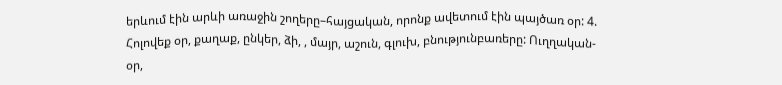երևում էին արևի առաջին շողերը–հայցական, որոնք ավետում էին պայծառ օր: 4. Հոլովեք օր, քաղաք, ընկեր, ձի, , մայր, աշուն, գլուխ, բնությունբառերը: Ուղղական-օր,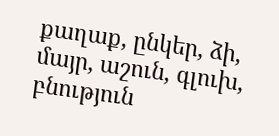քաղաք, ընկեր, ձի, մայր, աշուն, գլուխ, բնություն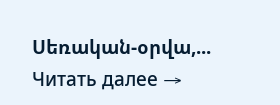Սեռական-օրվա,... Читать далее →